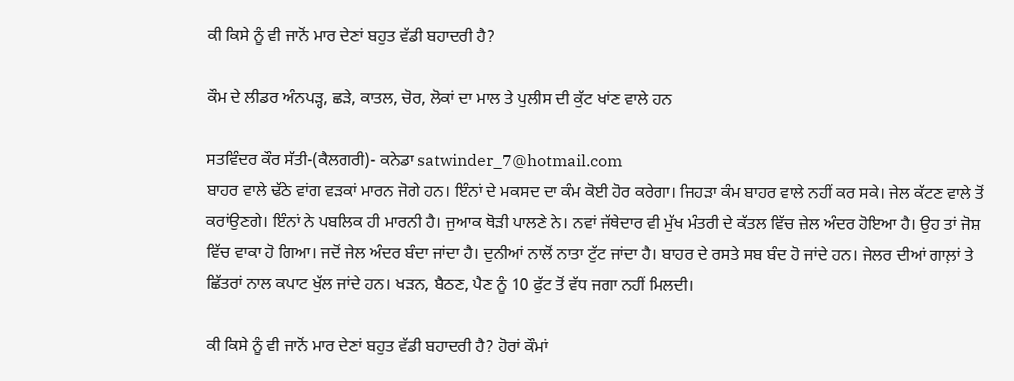ਕੀ ਕਿਸੇ ਨੂੰ ਵੀ ਜਾਨੋਂ ਮਾਰ ਦੇਣਾਂ ਬਹੁਤ ਵੱਡੀ ਬਹਾਦਰੀ ਹੈ?

ਕੌਮ ਦੇ ਲੀਡਰ ਅੰਨਪੜ੍ਹ, ਛੜੇ, ਕਾਤਲ, ਚੋਰ, ਲੋਕਾਂ ਦਾ ਮਾਲ ਤੇ ਪੁਲੀਸ ਦੀ ਕੁੱਟ ਖਾਂਣ ਵਾਲੇ ਹਨ

ਸਤਵਿੰਦਰ ਕੌਰ ਸੱਤੀ-(ਕੈਲਗਰੀ)- ਕਨੇਡਾ satwinder_7@hotmail.com
ਬਾਹਰ ਵਾਲੇ ਢੱਠੇ ਵਾਂਗ ਵੜਕਾਂ ਮਾਰਨ ਜੋਗੇ ਹਨ। ਇੰਨਾਂ ਦੇ ਮਕਸਦ ਦਾ ਕੰਮ ਕੋਈ ਹੋਰ ਕਰੇਗਾ। ਜਿਹੜਾ ਕੰਮ ਬਾਹਰ ਵਾਲੇ ਨਹੀਂ ਕਰ ਸਕੇ। ਜੇਲ ਕੱਟਣ ਵਾਲੇ ਤੋਂ ਕਰਾਂਉਣਗੇ। ਇੰਨਾਂ ਨੇ ਪਬਲਿਕ ਹੀ ਮਾਰਨੀ ਹੈ। ਜੁਆਕ ਥੋੜੀ ਪਾਲਣੇ ਨੇ। ਨਵਾਂ ਜੱਥੇਦਾਰ ਵੀ ਮੁੱਖ ਮੰਤਰੀ ਦੇ ਕੱਤਲ ਵਿੱਚ ਜ਼ੇਲ ਅੰਦਰ ਹੋਇਆ ਹੈ। ਉਹ ਤਾਂ ਜੋਸ਼ ਵਿੱਚ ਵਾਕਾ ਹੋ ਗਿਆ। ਜਦੋਂ ਜੇਲ ਅੰਦਰ ਬੰਦਾ ਜਾਂਦਾ ਹੈ। ਦੁਨੀਆਂ ਨਾਲੋਂ ਨਾਤਾ ਟੁੱਟ ਜਾਂਦਾ ਹੈ। ਬਾਹਰ ਦੇ ਰਸਤੇ ਸਬ ਬੰਦ ਹੋ ਜਾਂਦੇ ਹਨ। ਜੇਲਰ ਦੀਆਂ ਗਾਲ਼ਾਂ ਤੇ ਛਿੱਤਰਾਂ ਨਾਲ ਕਪਾਟ ਖੁੱਲ ਜਾਂਦੇ ਹਨ। ਖੜਨ, ਬੈਠਣ, ਪੈਣ ਨੂੰ 10 ਫੁੱਟ ਤੋਂ ਵੱਧ ਜਗਾ ਨਹੀਂ ਮਿਲਦੀ।

ਕੀ ਕਿਸੇ ਨੂੰ ਵੀ ਜਾਨੋਂ ਮਾਰ ਦੇਣਾਂ ਬਹੁਤ ਵੱਡੀ ਬਹਾਦਰੀ ਹੈ? ਹੋਰਾਂ ਕੌਮਾਂ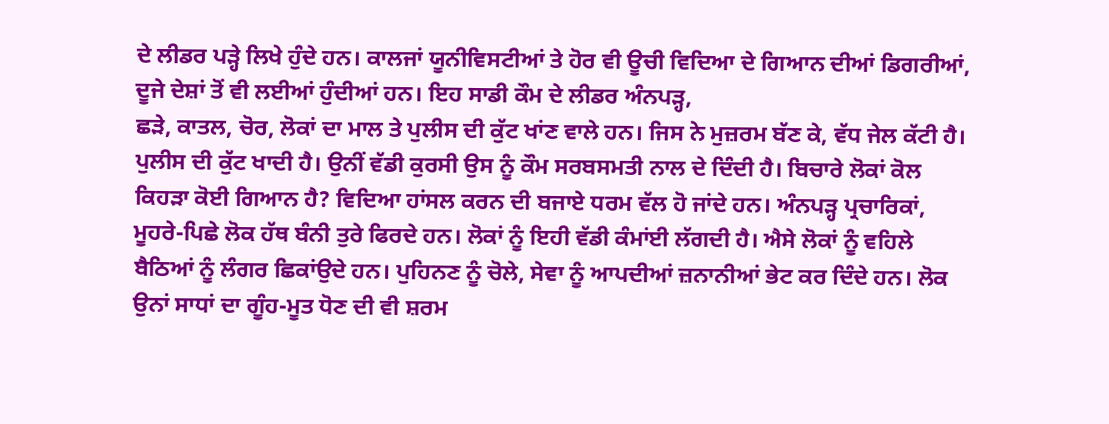ਦੇ ਲੀਡਰ ਪੜ੍ਹੇ ਲਿਖੇ ਹੁੰਦੇ ਹਨ। ਕਾਲਜਾਂ ਯੂਨੀਵਿਸਟੀਆਂ ਤੇ ਹੋਰ ਵੀ ਊਚੀ ਵਿਦਿਆ ਦੇ ਗਿਆਨ ਦੀਆਂ ਡਿਗਰੀਆਂ, ਦੂਜੇ ਦੇਸ਼ਾਂ ਤੋਂ ਵੀ ਲਈਆਂ ਹੁੰਦੀਆਂ ਹਨ। ਇਹ ਸਾਡੀ ਕੌਮ ਦੇ ਲੀਡਰ ਅੰਨਪੜ੍ਹ,
ਛੜੇ, ਕਾਤਲ, ਚੋਰ, ਲੋਕਾਂ ਦਾ ਮਾਲ ਤੇ ਪੁਲੀਸ ਦੀ ਕੁੱਟ ਖਾਂਣ ਵਾਲੇ ਹਨ। ਜਿਸ ਨੇ ਮੁਜ਼ਰਮ ਬੱਣ ਕੇ, ਵੱਧ ਜੇਲ ਕੱਟੀ ਹੈ। ਪੁਲੀਸ ਦੀ ਕੁੱਟ ਖਾਦੀ ਹੈ। ਉਨੀਂ ਵੱਡੀ ਕੁਰਸੀ ਉਸ ਨੂੰ ਕੌਮ ਸਰਬਸਮਤੀ ਨਾਲ ਦੇ ਦਿੰਦੀ ਹੈ। ਬਿਚਾਰੇ ਲੋਕਾਂ ਕੋਲ ਕਿਹੜਾ ਕੋਈ ਗਿਆਨ ਹੈ? ਵਿਦਿਆ ਹਾਂਸਲ ਕਰਨ ਦੀ ਬਜਾਏ ਧਰਮ ਵੱਲ ਹੋ ਜਾਂਦੇ ਹਨ। ਅੰਨਪੜ੍ਹ ਪ੍ਰਚਾਰਿਕਾਂ, ਮੂਹਰੇ-ਪਿਛੇ ਲੋਕ ਹੱਥ ਬੰਨੀ ਤੁਰੇ ਫਿਰਦੇ ਹਨ। ਲੋਕਾਂ ਨੂੰ ਇਹੀ ਵੱਡੀ ਕੰਮਾਂਈ ਲੱਗਦੀ ਹੈ। ਐਸੇ ਲੋਕਾਂ ਨੂੰ ਵਹਿਲੇ ਬੈਠਿਆਂ ਨੂੰ ਲੰਗਰ ਛਿਕਾਂਉਦੇ ਹਨ। ਪੁਹਿਨਣ ਨੂੰ ਚੋਲੇ, ਸੇਵਾ ਨੂੰ ਆਪਦੀਆਂ ਜ਼ਨਾਨੀਆਂ ਭੇਟ ਕਰ ਦਿੰਦੇ ਹਨ। ਲੋਕ ਉਨਾਂ ਸਾਧਾਂ ਦਾ ਗੂੰਹ-ਮੂਤ ਧੋਣ ਦੀ ਵੀ ਸ਼ਰਮ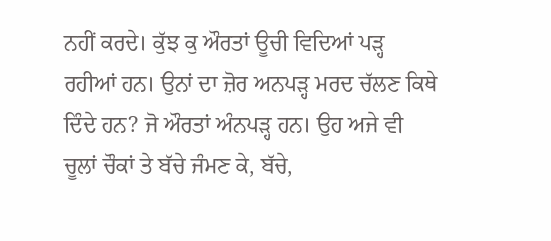ਨਹੀਂ ਕਰਦੇ। ਕੁੱਝ ਕੁ ਔਰਤਾਂ ਊਚੀ ਵਿਦਿਆਂ ਪੜ੍ਹ ਰਹੀਆਂ ਹਨ। ਉਨਾਂ ਦਾ ਜ਼ੋਰ ਅਨਪੜ੍ਹ ਮਰਦ ਚੱਲਣ ਕਿਥੇ ਦਿੰਦੇ ਹਨ? ਜੋ ਔਰਤਾਂ ਅੰਨਪੜ੍ਹ ਹਨ। ਉਹ ਅਜੇ ਵੀ ਚੂਲਾਂ ਚੌਕਾਂ ਤੇ ਬੱਚੇ ਜੰਮਣ ਕੇ, ਬੱਚੇ,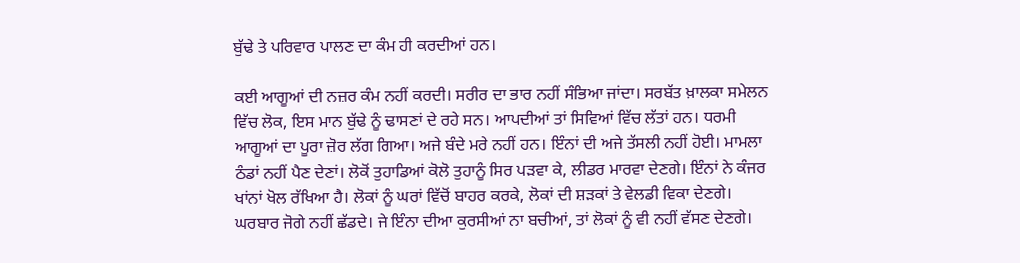ਬੁੱਢੇ ਤੇ ਪਰਿਵਾਰ ਪਾਲਣ ਦਾ ਕੰਮ ਹੀ ਕਰਦੀਆਂ ਹਨ।

ਕਈ ਆਗੂਆਂ ਦੀ ਨਜ਼ਰ ਕੰਮ ਨਹੀਂ ਕਰਦੀ। ਸਰੀਰ ਦਾ ਭਾਰ ਨਹੀਂ ਸੰਭਿਆ ਜਾਂਦਾ। ਸਰਬੱਤ ਖ਼ਾਲਕਾ ਸਮੇਲਨ ਵਿੱਚ ਲੋਕ, ਇਸ ਮਾਨ ਬੁੱਢੇ ਨੂੰ ਢਾਸਣਾਂ ਦੇ ਰਹੇ ਸਨ। ਆਪਦੀਆਂ ਤਾਂ ਸਿਵਿਆਂ ਵਿੱਚ ਲੱਤਾਂ ਹਨ। ਧਰਮੀ ਆਗੂਆਂ ਦਾ ਪੂਰਾ ਜ਼ੋਰ ਲੱਗ ਗਿਆ। ਅਜੇ ਬੰਦੇ ਮਰੇ ਨਹੀਂ ਹਨ। ਇੰਨਾਂ ਦੀ ਅਜੇ ਤੱਸਲੀ ਨਹੀਂ ਹੋਈ। ਮਾਮਲਾ ਠੰਡਾਂ ਨਹੀਂ ਪੈਣ ਦੇਣਾਂ। ਲੋਕੋਂ ਤੁਹਾਡਿਆਂ ਕੋਲੋ ਤੁਹਾਨੂੰ ਸਿਰ ਪੜਵਾ ਕੇ, ਲੀਡਰ ਮਾਰਵਾ ਦੇਣਗੇ। ਇੰਨਾਂ ਨੇ ਕੰਜਰ ਖਾਂਨਾਂ ਖੋਲ ਰੱਖਿਆ ਹੈ। ਲੋਕਾਂ ਨੂੰ ਘਰਾਂ ਵਿੱਚੋਂ ਬਾਹਰ ਕਰਕੇ, ਲੋਕਾਂ ਦੀ ਸ਼ੜਕਾਂ ਤੇ ਵੇਲਡੀ ਵਿਕਾ ਦੇਣਗੇ। ਘਰਬਾਰ ਜੋਗੇ ਨਹੀਂ ਛੱਡਦੇ। ਜੇ ਇੰਨਾ ਦੀਆ ਕੁਰਸੀਆਂ ਨਾ ਬਚੀਆਂ, ਤਾਂ ਲੋਕਾਂ ਨੂੰ ਵੀ ਨਹੀਂ ਵੱਸਣ ਦੇਣਗੇ।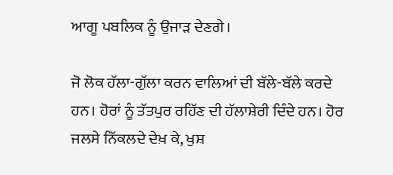ਆਗੂ ਪਬਲਿਕ ਨੂੰ ਉਜਾੜ ਦੇਣਗੇ।

ਜੋ ਲੋਕ ਹੱਲਾ-ਗੁੱਲਾ ਕਰਨ ਵਾਲਿਆਂ ਦੀ ਬੱਲੇ-ਬੱਲੇ ਕਰਦੇ ਹਨ। ਹੋਰਾਂ ਨੂੰ ਤੱਤਪੁਰ ਰਹਿੱਣ ਦੀ ਹੱਲਾਸ਼ੇਰੀ ਦਿੰਦੇ ਹਨ। ਹੋਰ ਜਲਸੇ ਨਿੱਕਲਦੇ ਦੇਖ਼ ਕੇ, ਖੁਸ਼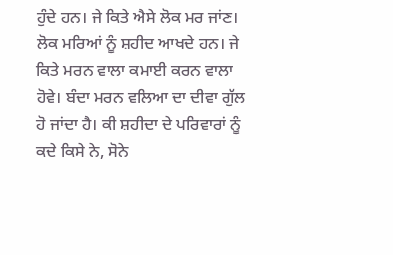ਹੁੰਦੇ ਹਨ। ਜੇ ਕਿਤੇ ਐਸੇ ਲੋਕ ਮਰ ਜਾਂਣ। ਲੋਕ ਮਰਿਆਂ ਨੂੰ ਸ਼ਹੀਦ ਆਖਦੇ ਹਨ। ਜੇ ਕਿਤੇ ਮਰਨ ਵਾਲਾ ਕਮਾਈ ਕਰਨ ਵਾਲਾ ਹੋਵੇ। ਬੰਦਾ ਮਰਨ ਵਲਿਆ ਦਾ ਦੀਵਾ ਗੁੱਲ ਹੋ ਜਾਂਦਾ ਹੈ। ਕੀ ਸ਼ਹੀਦਾ ਦੇ ਪਰਿਵਾਰਾਂ ਨੂੰ ਕਦੇ ਕਿਸੇ ਨੇ, ਸੋਨੇ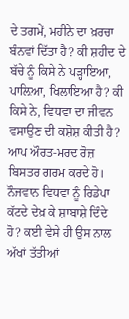ਦੇ ਤਗਮੇਂ, ਮਹੀਨੇ ਦਾ ਖ਼ਰਚਾ ਬੰਨਵਾਂ ਦਿੱਤਾ ਹੈ? ਕੀ ਸ਼ਹੀਦ ਦੇ ਬੱਚੇ ਨੂੰ ਕਿਸੇ ਨੇ ਪੜ੍ਹਾਇਆ, ਪਾਲ਼ਿਆ, ਖਿਲਾਇਆ ਹੈ? ਕੀ ਕਿਸੇ ਨੇ, ਵਿਧਵਾ ਦਾ ਜੀਵਨ ਵਸਾਉਣ ਦੀ ਕਸ਼ੋਸ਼ ਕੀਤੀ ਹੈ? ਆਪ ਔਰਤ-ਮਰਦ ਰੋਜ਼ ਬਿਸਤਰ ਗਰਮ ਕਰਦੇ ਹੋ। ਨੌਜਵਾਨ ਵਿਧਵਾ ਨੂੰ ਰਿਡੇਪਾ ਕੱਟਦੇ ਦੇਖ਼ ਕੇ ਸ਼ਾਬਾਸ਼ੇ ਦਿੰਦੇ ਹੋ? ਕਈ ਵੇਸੇ ਹੀ ਉਸ ਨਾਲ ਅੱਖਾਂ ਤੱਤੀਆਂ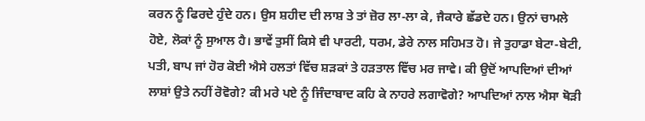ਕਰਨ ਨੂੰ ਫਿਰਦੇ ਹੁੰਦੇ ਹਨ। ਉਸ ਸ਼ਹੀਦ ਦੀ ਲਾਸ਼ ਤੇ ਤਾਂ ਜ਼ੋਰ ਲਾ-ਲਾ ਕੇ, ਜੈਕਾਰੇ ਛੱਡਦੇ ਹਨ। ਉਨਾਂ ਚਾਮਲੇ ਹੋਏ, ਲੋਕਾਂ ਨੂੰ ਸੁਆਲ ਹੈ। ਭਾਵੇਂ ਤੁਸੀਂ ਕਿਸੇ ਵੀ ਪਾਰਟੀ, ਧਰਮ, ਡੇਰੇ ਨਾਲ ਸਹਿਮਤ ਹੋ। ਜੇ ਤੁਹਾਡਾ ਬੇਟਾ-ਬੇਟੀ, ਪਤੀ, ਬਾਪ ਜਾਂ ਹੋਰ ਕੋਈ ਐਸੇ ਹਲਤਾਂ ਵਿੱਚ ਸ਼ੜਕਾਂ ਤੇ ਹੜਤਾਲ ਵਿੱਚ ਮਰ ਜਾਵੇ। ਕੀ ਉਦੋਂ ਆਪਦਿਆਂ ਦੀਆਂ ਲਾਸ਼ਾਂ ਉਤੇ ਨਹੀਂ ਰੋਵੋਗੇ? ਕੀ ਮਰੇ ਪਏ ਨੂੰ ਜਿੰਦਾਬਾਦ ਕਹਿ ਕੇ ਨਾਹਰੇ ਲਗਾਵੋਗੇ? ਆਪਦਿਆਂ ਨਾਲ ਐਸਾ ਥੋੜੀ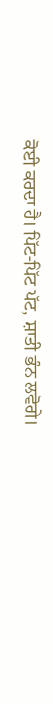ਕੋਈ ਕਰਦਾ ਹੈ। ਪਿੱਟ-ਪਿੱਟ ਪੱਟ, ਸ਼ਾਤੀ ਭੰਨ ਲਵੋਗੇ।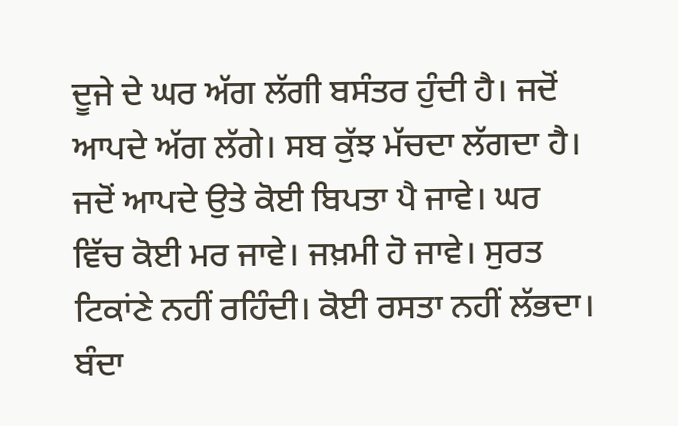ਦੂਜੇ ਦੇ ਘਰ ਅੱਗ ਲੱਗੀ ਬਸੰਤਰ ਹੁੰਦੀ ਹੈ। ਜਦੋਂ ਆਪਦੇ ਅੱਗ ਲੱਗੇ। ਸਬ ਕੁੱਝ ਮੱਚਦਾ ਲੱਗਦਾ ਹੈ। ਜਦੋਂ ਆਪਦੇ ਉਤੇ ਕੋਈ ਬਿਪਤਾ ਪੈ ਜਾਵੇ। ਘਰ ਵਿੱਚ ਕੋਈ ਮਰ ਜਾਵੇ। ਜਖ਼ਮੀ ਹੋ ਜਾਵੇ। ਸੁਰਤ ਟਿਕਾਂਣੇ ਨਹੀਂ ਰਹਿੰਦੀ। ਕੋਈ ਰਸਤਾ ਨਹੀਂ ਲੱਭਦਾ। ਬੰਦਾ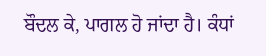ਬੌਦਲ ਕੇ, ਪਾਗਲ ਹੋ ਜਾਂਦਾ ਹੈ। ਕੰਧਾਂ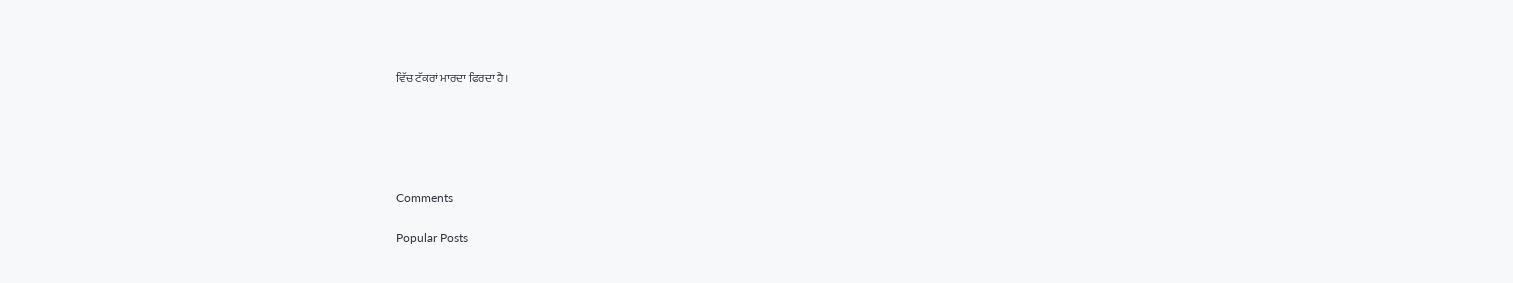ਵਿੱਚ ਟੱਕਰਾਂ ਮਾਰਦਾ ਫਿਰਦਾ ਹੈ।





Comments

Popular Posts